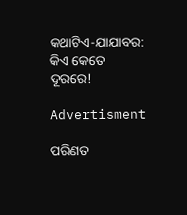କଥାଟିଏ-ଯାଯାବର: କିଏ କେତେ ଦୂରରେ!

Advertisment

ପରିଣତ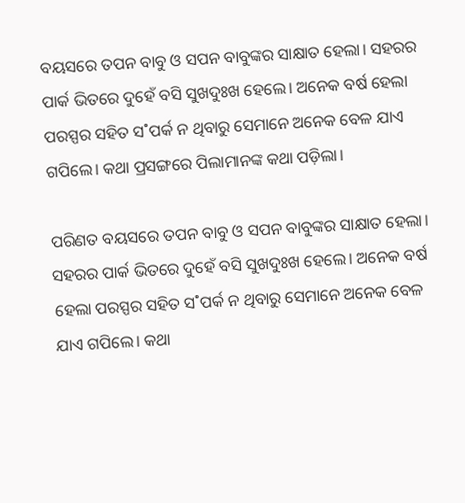ବୟସରେ ତପନ ବାବୁ ଓ ସପନ ବାବୁଙ୍କର ସାକ୍ଷାତ ହେଲା। ସହରର ପାର୍କ ଭିତରେ ଦୁହେଁ ବସି ସୁଖଦୁଃଖ ହେଲେ। ଅନେକ ବର୍ଷ ହେଲା ପରସ୍ପର ସହିତ ସ˚ପର୍କ ନ ଥିବାରୁ ସେମାନେ ଅନେକ ବେଳ ଯାଏ ଗପିଲେ। କଥା ପ୍ରସଙ୍ଗରେ ପିଲାମାନଙ୍କ କଥା ପଡ଼ିଲା।

ପରିଣତ ବୟସରେ ତପନ ବାବୁ ଓ ସପନ ବାବୁଙ୍କର ସାକ୍ଷାତ ହେଲା। ସହରର ପାର୍କ ଭିତରେ ଦୁହେଁ ବସି ସୁଖଦୁଃଖ ହେଲେ। ଅନେକ ବର୍ଷ ହେଲା ପରସ୍ପର ସହିତ ସ˚ପର୍କ ନ ଥିବାରୁ ସେମାନେ ଅନେକ ବେଳ ଯାଏ ଗପିଲେ। କଥା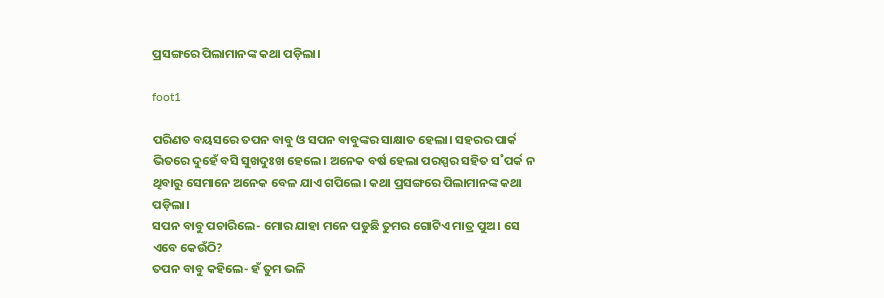ପ୍ରସଙ୍ଗରେ ପିଲାମାନଙ୍କ କଥା ପଡ଼ିଲା।

foot1

ପରିଣତ ବୟସରେ ତପନ ବାବୁ ଓ ସପନ ବାବୁଙ୍କର ସାକ୍ଷାତ ହେଲା। ସହରର ପାର୍କ ଭିତରେ ଦୁହେଁ ବସି ସୁଖଦୁଃଖ ହେଲେ। ଅନେକ ବର୍ଷ ହେଲା ପରସ୍ପର ସହିତ ସ˚ପର୍କ ନ ଥିବାରୁ ସେମାନେ ଅନେକ ବେଳ ଯାଏ ଗପିଲେ। କଥା ପ୍ରସଙ୍ଗରେ ପିଲାମାନଙ୍କ କଥା ପଡ଼ିଲା।
ସପନ ବାବୁ ପଚାରିଲେ- ମୋର ଯାହା ମନେ ପଡୁଛି ତୁମର ଗୋଟିଏ ମାତ୍ର ପୁଅ। ସେ ଏବେ କେଉଁଠି?
ତପନ ବାବୁ କହିଲେ- ହଁ ତୁମ ଭଳି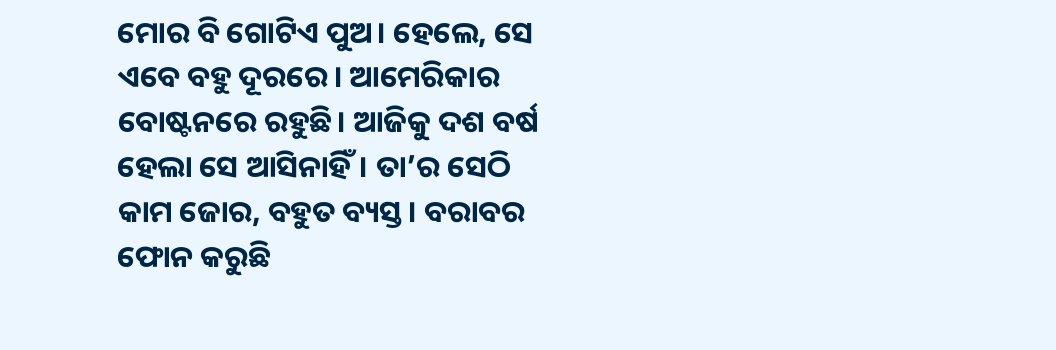ମୋର ବି ଗୋଟିଏ ପୁଅ। ହେଲେ, ସେ ଏବେ ବହୁ ଦୂରରେ। ଆମେରିକାର ବୋଷ୍ଟନରେ ରହୁଛି। ଆଜିକୁ ଦଶ ବର୍ଷ ହେଲା ସେ ଆସିନାହିଁ। ତା’ର ସେଠି କାମ ଜୋର, ବହୁତ ବ୍ୟସ୍ତ। ବରାବର ଫୋନ କରୁଛି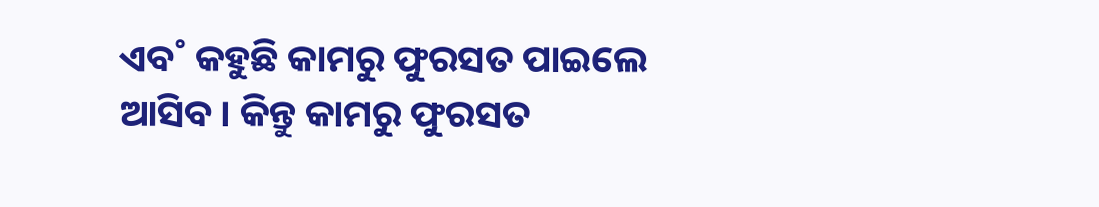ଏବ˚ କହୁଛି କାମରୁ ଫୁରସତ ପାଇଲେ ଆସିବ। କିନ୍ତୁ କାମରୁ ଫୁରସତ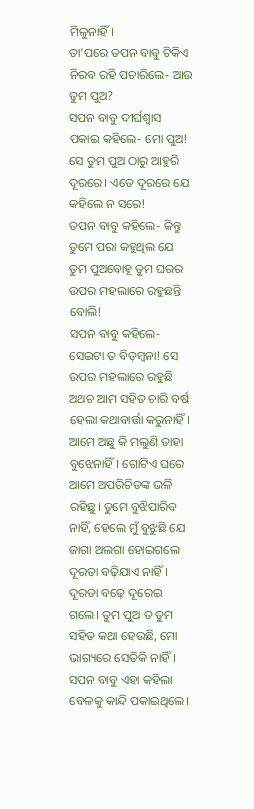ମିଳୁନାହିଁ।
ତା’ପରେ ତପନ ବାବୁ ଟିକିଏ ନିରବ ରହି ପଚାରିଲେ- ଆଉ ତୁମ ପୁଅ?
ସପନ ବାବୁ ଦୀର୍ଘଶ୍ବାସ ପକାଇ କହିଲେ- ମୋ ପୁଅ! ସେ ତୁମ ପୁଅ ଠାରୁ ଆହୁରି ଦୂରରେ। ଏତେ ଦୂରରେ ଯେ କହିଲେ ନ ସରେ!
ତପନ ବାବୁ କହିଲେ- କିନ୍ତୁ ତୁମେ ପରା କହୁଥିଲ ଯେ ତୁମ ପୁଅବୋହୂ ତୁମ ଘରର ଉପର ମହଲାରେ ରହୁଛନ୍ତି ବୋଲି!
ସପନ ବାବୁ କହିଲେ- ସେଇଟା ତ ବିଡ଼ମ୍ବନା! ସେ ଉପର ମହଲାରେ ରହୁଛି ଅଥଚ ଆମ ସହିତ ଚାରି ବର୍ଷ ହେଲା କଥାବାର୍ତ୍ତା କରୁନାହିଁ। ଆମେ ଅଛୁ କି ମଲୁଣି ତାହା ବୁଝେନାହିଁ। ଗୋଟିଏ ଘରେ ଆମେ ଅପରିଚିତଙ୍କ ଭଳି ରହିଛୁ। ତୁମେ ବୁଝିପାରିବ ନାହିଁ, ହେଲେ ମୁଁ ବୁଝୁଛି ଯେ ଜାଗା ଅଲଗା ହୋଇଗଲେ ଦୂରତା ବଢ଼ିଯାଏ ନାହିଁ। ଦୂରତା ବଢ଼େ ଦୂରେଇ ଗଲେ। ତୁମ ପୁଅ ତ ତୁମ ସହିତ କଥା ହେଉଛି, ମୋ ଭାଗ୍ୟରେ ସେତିକି ନାହିଁ।
ସପନ ବାବୁ ଏହା କହିଲା ବେଳକୁ କାନ୍ଦି ପକାଇଥିଲେ।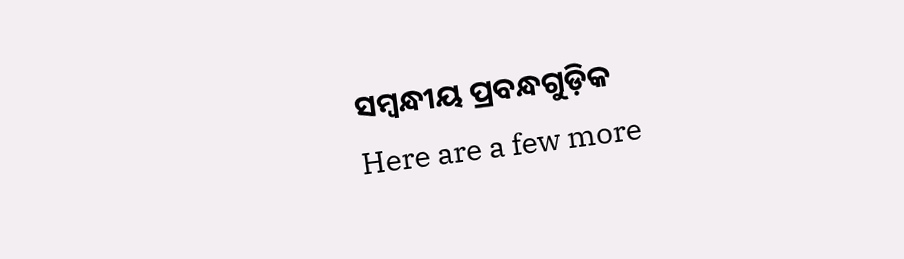ସମ୍ବନ୍ଧୀୟ ପ୍ରବନ୍ଧଗୁଡ଼ିକ
Here are a few more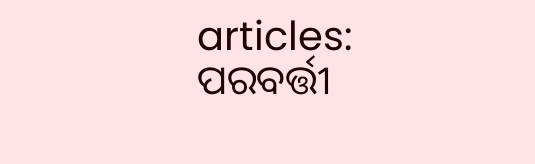articles:
ପରବର୍ତ୍ତୀ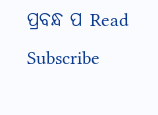ପ୍ରବନ୍ଧ ପ Read
Subscribe